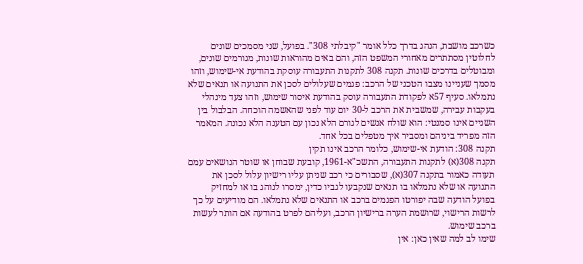כשרכב מושבת, הנהג בדרך כלל אומר "קיבלתי 308". בפועל, שני מסמכים שונים לחלוטין מסתתרים מאחורי המשפט הזה, והם באים מהוראות שונות, מגורמים שונים, ומבוטלים בדרכים שונות. תקנה 308 לתקנות התעבורה עוסקת בהודעת אי-שימוש, וזהו מסמך שעניינו מצבו הטכני של הרכב: פגמים שעלולים לסכן את התנועה או תנאים שלא נתמלאו. סעיף 57א לפקודת התעבורה עוסק בהודעת איסור שימוש, וזהו צעד מינהלי בעקבות עבירה, שמשבית את הרכב ל-30 יום עוד לפני שהאשמה הוכחה. הבלבול בין השניים אינו סמנטי: הוא שולח אנשים לגורם הלא נכון עם הטענה הלא נכונה. המאמר הזה מפריד ביניהם ומסביר איך מטפלים בכל אחד.
תקנה 308: הודעת אי-שימוש, כלומר הרכב אינו תקין
תקנה 308(א) לתקנות התעבורה, התשכ"א-1961, קובעת שבוחן או שוטר הנושאים עמם תעודה כאמור בתקנה 307(א), שסבורים כי רכב שניתן עליו רישיון עלול לסכן את התנועה או שלא נתמלאו בו תנאים שנקבעו לגביו כדין, ימסרו לנוהג בו או למחזיק בפועל הודעה שבה יפורטו הפגמים ברכב או התנאים שלא נתמלאו. הם מודיעים על כך לרשות הרישוי, שרושמת הערה ברישיון הרכב, ועליהם לפרט בהודעה אם הותר לעשות ברכב שימוש.
שימו לב למה שאין כאן: אין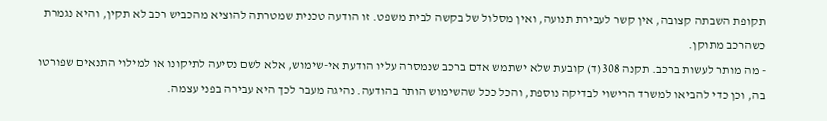תקופת השבתה קצובה, אין קשר לעבירת תנועה, ואין מסלול של בקשה לבית משפט. זו הודעה טכנית שמטרתה להוציא מהכביש רכב לא תקין, והיא נגמרת כשהרכב מתוקן.
- מה מותר לעשות ברכב. תקנה 308(ד) קובעת שלא ישתמש אדם ברכב שנמסרה עליו הודעת אי-שימוש, אלא לשם נסיעה לתיקונו או למילוי התנאים שפורטו בה, וכן כדי להביאו למשרד הרישוי לבדיקה נוספת, והכל ככל שהשימוש הותר בהודעה. נהיגה מעבר לכך היא עבירה בפני עצמה.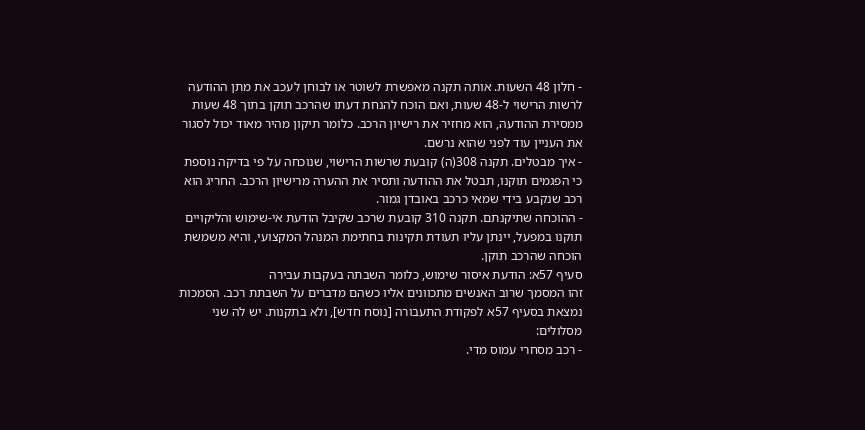- חלון 48 השעות. אותה תקנה מאפשרת לשוטר או לבוחן לעכב את מתן ההודעה לרשות הרישוי ל-48 שעות, ואם הוכח להנחת דעתו שהרכב תוקן בתוך 48 שעות ממסירת ההודעה, הוא מחזיר את רישיון הרכב. כלומר תיקון מהיר מאוד יכול לסגור את העניין עוד לפני שהוא נרשם.
- איך מבטלים. תקנה 308(ה) קובעת שרשות הרישוי, שנוכחה על פי בדיקה נוספת כי הפגמים תוקנו, תבטל את ההודעה ותסיר את ההערה מרישיון הרכב. החריג הוא רכב שנקבע בידי שמאי כרכב באובדן גמור.
- ההוכחה שתיקנתם. תקנה 310 קובעת שרכב שקיבל הודעת אי-שימוש והליקויים תוקנו במפעל, יינתן עליו תעודת תקינות בחתימת המנהל המקצועי, והיא משמשת הוכחה שהרכב תוקן.
סעיף 57א: הודעת איסור שימוש, כלומר השבתה בעקבות עבירה
זהו המסמך שרוב האנשים מתכוונים אליו כשהם מדברים על השבתת רכב. הסמכות נמצאת בסעיף 57א לפקודת התעבורה [נוסח חדש], ולא בתקנות. יש לה שני מסלולים:
- רכב מסחרי עמוס מדי.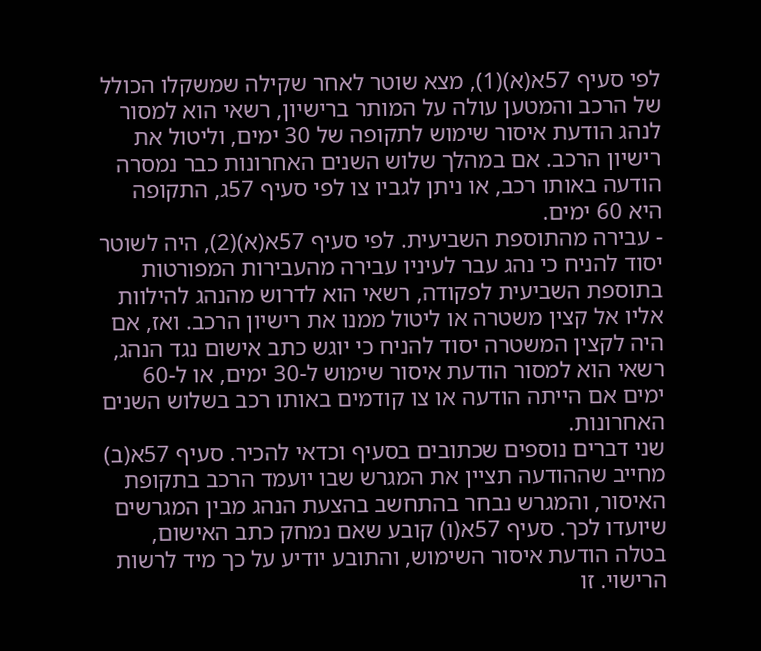לפי סעיף 57א(א)(1), מצא שוטר לאחר שקילה שמשקלו הכולל של הרכב והמטען עולה על המותר ברישיון, רשאי הוא למסור לנהג הודעת איסור שימוש לתקופה של 30 ימים, וליטול את רישיון הרכב. אם במהלך שלוש השנים האחרונות כבר נמסרה הודעה באותו רכב, או ניתן לגביו צו לפי סעיף 57ג, התקופה היא 60 ימים.
- עבירה מהתוספת השביעית. לפי סעיף 57א(א)(2), היה לשוטר יסוד להניח כי נהג עבר לעיניו עבירה מהעבירות המפורטות בתוספת השביעית לפקודה, רשאי הוא לדרוש מהנהג להילוות אליו אל קצין משטרה או ליטול ממנו את רישיון הרכב. ואז, אם היה לקצין המשטרה יסוד להניח כי יוגש כתב אישום נגד הנהג, רשאי הוא למסור הודעת איסור שימוש ל-30 ימים, או ל-60 ימים אם הייתה הודעה או צו קודמים באותו רכב בשלוש השנים האחרונות.
שני דברים נוספים שכתובים בסעיף וכדאי להכיר. סעיף 57א(ב) מחייב שההודעה תציין את המגרש שבו יועמד הרכב בתקופת האיסור, והמגרש נבחר בהתחשב בהצעת הנהג מבין המגרשים שיועדו לכך. סעיף 57א(ו) קובע שאם נמחק כתב האישום, בטלה הודעת איסור השימוש, והתובע יודיע על כך מיד לרשות הרישוי. זו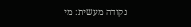נקודה מעשית: מי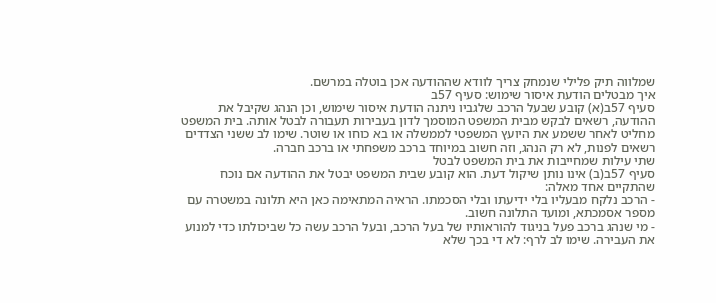שמלווה תיק פלילי שנמחק צריך לוודא שההודעה אכן בוטלה במרשם.
איך מבטלים הודעת איסור שימוש: סעיף 57ב
סעיף 57ב(א) קובע שבעל הרכב שלגביו ניתנה הודעת איסור שימוש, וכן הנהג שקיבל את ההודעה, רשאים לבקש מבית המשפט המוסמך לדון בעבירות תעבורה לבטל אותה. בית המשפט מחליט לאחר ששמע את היועץ המשפטי לממשלה או בא כוחו או שוטר. שימו לב ששני הצדדים רשאים לפנות, לא רק הנהג, וזה חשוב במיוחד ברכב משפחתי או ברכב חברה.
שתי עילות שמחייבות את בית המשפט לבטל
סעיף 57ב(ב) אינו נותן שיקול דעת. הוא קובע שבית המשפט יבטל את ההודעה אם נוכח שהתקיים אחד מאלה:
- הרכב נלקח מבעליו בלי ידיעתו ובלי הסכמתו. הראיה המתאימה כאן היא תלונה במשטרה עם מספר אסמכתא, ומועד התלונה חשוב.
- מי שנהג ברכב פעל בניגוד להוראותיו של בעל הרכב, ובעל הרכב עשה כל שביכולתו כדי למנוע את העבירה. שימו לב לרף: לא די בכך שלא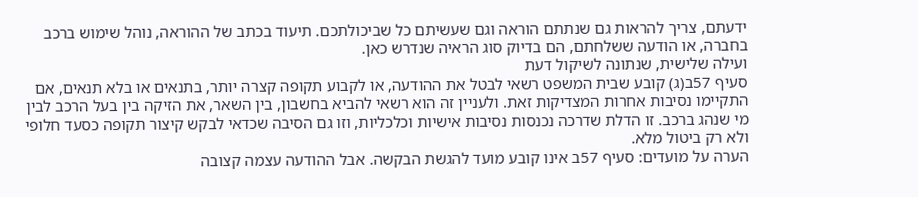ידעתם, צריך להראות גם שנתתם הוראה וגם שעשיתם כל שביכולתכם. תיעוד בכתב של ההוראה, נוהל שימוש ברכב בחברה, או הודעה ששלחתם, הם בדיוק סוג הראיה שנדרש כאן.
ועילה שלישית, שנתונה לשיקול דעת
סעיף 57ב(ג) קובע שבית המשפט רשאי לבטל את ההודעה, או לקבוע תקופה קצרה יותר, בתנאים או בלא תנאים, אם התקיימו נסיבות אחרות המצדיקות זאת. ולעניין זה הוא רשאי להביא בחשבון, בין השאר, את הזיקה בין בעל הרכב לבין מי שנהג ברכב. זו הדלת שדרכה נכנסות נסיבות אישיות וכלכליות, וזו גם הסיבה שכדאי לבקש קיצור תקופה כסעד חלופי ולא רק ביטול מלא.
הערה על מועדים: סעיף 57ב אינו קובע מועד להגשת הבקשה. אבל ההודעה עצמה קצובה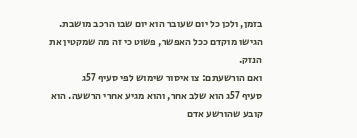בזמן, ולכן כל יום שעובר הוא יום שבו הרכב מושבת. הגישו מוקדם ככל האפשר, פשוט כי זה מה שמקטין את הנזק.
ואם הורשעתם: צו איסור שימוש לפי סעיף 57ג
סעיף 57ג הוא שלב אחר, והוא מגיע אחרי הרשעה. הוא קובע שהורשע אדם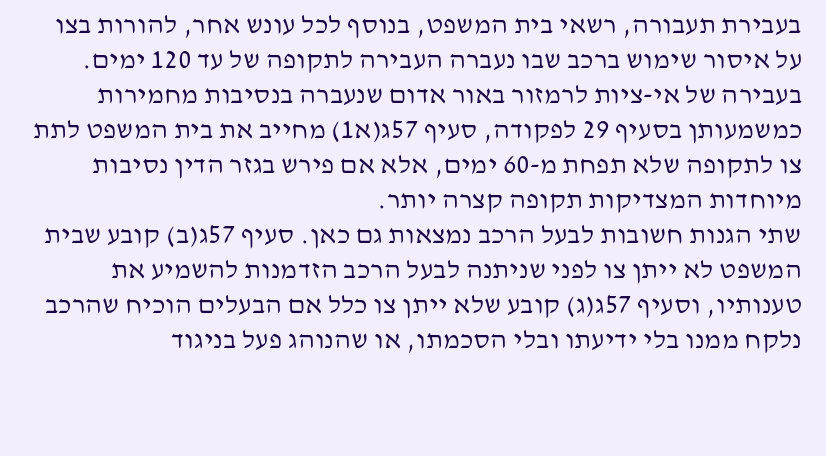בעבירת תעבורה, רשאי בית המשפט, בנוסף לכל עונש אחר, להורות בצו על איסור שימוש ברכב שבו נעברה העבירה לתקופה של עד 120 ימים. בעבירה של אי-ציות לרמזור באור אדום שנעברה בנסיבות מחמירות כמשמעותן בסעיף 29 לפקודה, סעיף 57ג(א1) מחייב את בית המשפט לתת צו לתקופה שלא תפחת מ-60 ימים, אלא אם פירש בגזר הדין נסיבות מיוחדות המצדיקות תקופה קצרה יותר.
שתי הגנות חשובות לבעל הרכב נמצאות גם כאן. סעיף 57ג(ב) קובע שבית המשפט לא ייתן צו לפני שניתנה לבעל הרכב הזדמנות להשמיע את טענותיו, וסעיף 57ג(ג) קובע שלא ייתן צו כלל אם הבעלים הוכיח שהרכב נלקח ממנו בלי ידיעתו ובלי הסכמתו, או שהנוהג פעל בניגוד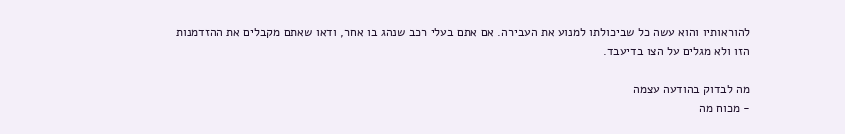להוראותיו והוא עשה כל שביכולתו למנוע את העבירה. אם אתם בעלי רכב שנהג בו אחר, ודאו שאתם מקבלים את ההזדמנות הזו ולא מגלים על הצו בדיעבד.

מה לבדוק בהודעה עצמה
- מכוח מה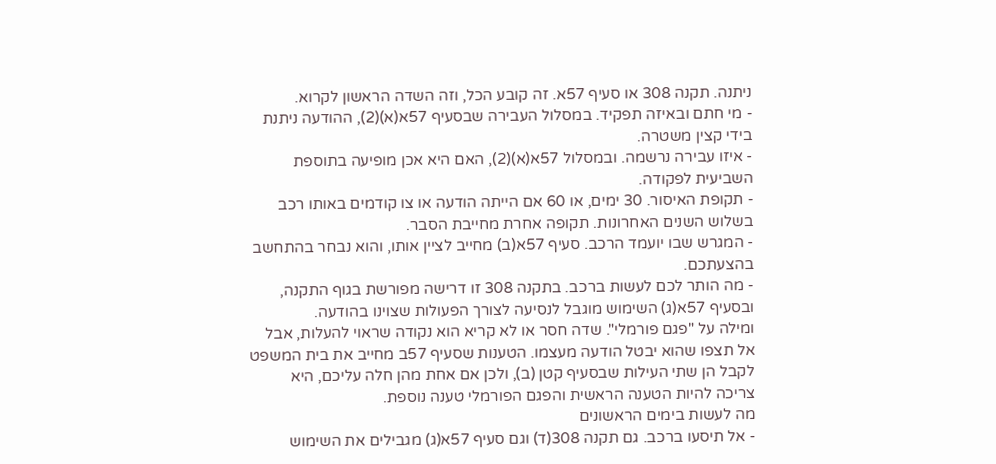ניתנה. תקנה 308 או סעיף 57א. זה קובע הכל, וזה השדה הראשון לקרוא.
- מי חתם ובאיזה תפקיד. במסלול העבירה שבסעיף 57א(א)(2), ההודעה ניתנת בידי קצין משטרה.
- איזו עבירה נרשמה. ובמסלול 57א(א)(2), האם היא אכן מופיעה בתוספת השביעית לפקודה.
- תקופת האיסור. 30 ימים, או 60 אם הייתה הודעה או צו קודמים באותו רכב בשלוש השנים האחרונות. תקופה אחרת מחייבת הסבר.
- המגרש שבו יועמד הרכב. סעיף 57א(ב) מחייב לציין אותו, והוא נבחר בהתחשב בהצעתכם.
- מה הותר לכם לעשות ברכב. בתקנה 308 זו דרישה מפורשת בגוף התקנה, ובסעיף 57א(ג) השימוש מוגבל לנסיעה לצורך הפעולות שצוינו בהודעה.
ומילה על "פגם פורמלי". שדה חסר או לא קריא הוא נקודה שראוי להעלות, אבל אל תצפו שהוא יבטל הודעה מעצמו. הטענות שסעיף 57ב מחייב את בית המשפט לקבל הן שתי העילות שבסעיף קטן (ב), ולכן אם אחת מהן חלה עליכם, היא צריכה להיות הטענה הראשית והפגם הפורמלי טענה נוספת.
מה לעשות בימים הראשונים
- אל תיסעו ברכב. גם תקנה 308(ד) וגם סעיף 57א(ג) מגבילים את השימוש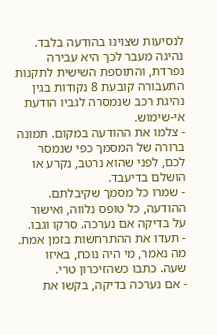לנסיעות שצוינו בהודעה בלבד. נהיגה מעבר לכך היא עבירה נפרדת, והתוספת השישית לתקנות התעבורה קובעת 8 נקודות בגין נהיגת רכב שנמסרה לגביו הודעת אי-שימוש.
- צלמו את ההודעה במקום. תמונה ברורה של המסמך כפי שנמסר לכם, לפני שהוא נרטב, נקרע או הושלם בדיעבד.
- שמרו כל מסמך שקיבלתם. ההודעה, כל טופס נלווה, ואישור על בדיקה אם נערכה. סרקו וגבו.
- תעדו את ההתרחשות בזמן אמת. מה נאמר, מי היה נוכח, באיזו שעה. כתבו כשהזיכרון טרי.
- אם נערכה בדיקה, בקשו את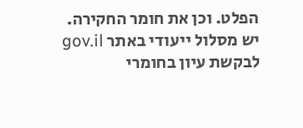הפלט. וכן את חומר החקירה. יש מסלול ייעודי באתר gov.il לבקשת עיון בחומרי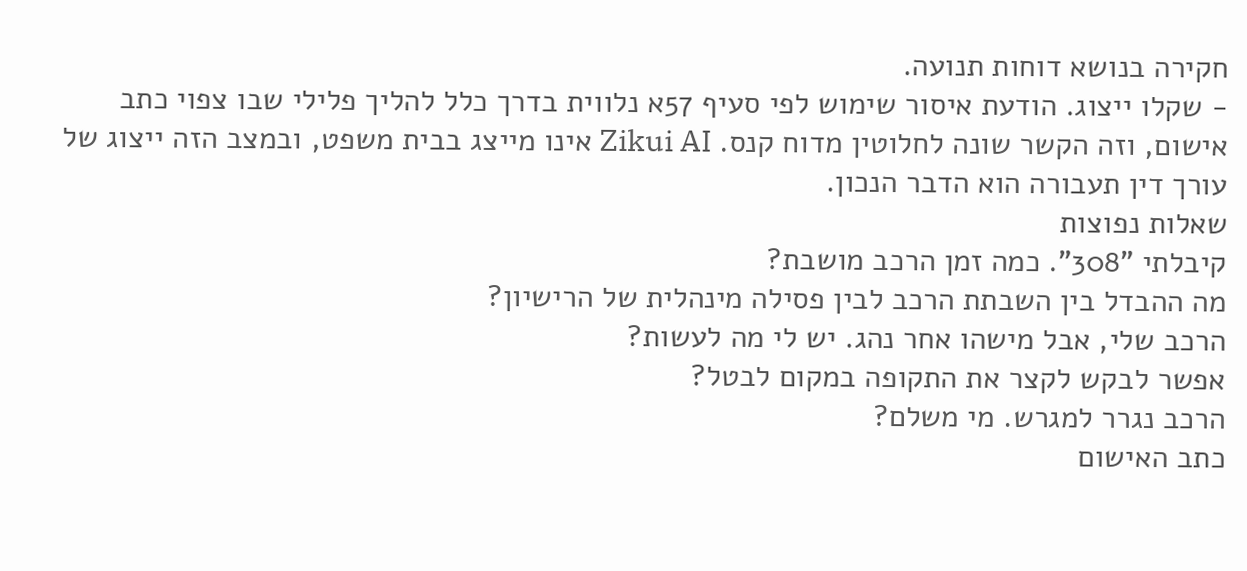חקירה בנושא דוחות תנועה.
- שקלו ייצוג. הודעת איסור שימוש לפי סעיף 57א נלווית בדרך כלל להליך פלילי שבו צפוי כתב אישום, וזה הקשר שונה לחלוטין מדוח קנס. Zikui AI אינו מייצג בבית משפט, ובמצב הזה ייצוג של עורך דין תעבורה הוא הדבר הנכון.
שאלות נפוצות
קיבלתי "308". כמה זמן הרכב מושבת?
מה ההבדל בין השבתת הרכב לבין פסילה מינהלית של הרישיון?
הרכב שלי, אבל מישהו אחר נהג. יש לי מה לעשות?
אפשר לבקש לקצר את התקופה במקום לבטל?
הרכב נגרר למגרש. מי משלם?
כתב האישום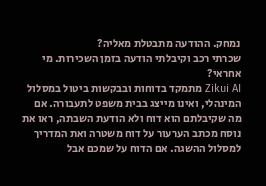נמחק. ההודעה מתבטלת מאליה?
שכרתי רכב וקיבלתי הודעה בזמן השכירות. מי אחראי?
Zikui AI מתמקד בדוחות ובבקשות ביטול במסלול המינהלי, ואינו מייצג בבית משפט לתעבורה. אם מה שקיבלתם הוא דוח ולא הודעת השבתה, ראו את נוסח מכתב הערעור על דוח משטרה ואת המדריך למסלול ההשגה. אם הדוח על שמכם אבל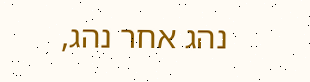נהג אחר נהג,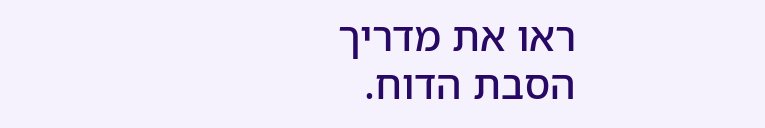ראו את מדריך הסבת הדוח.